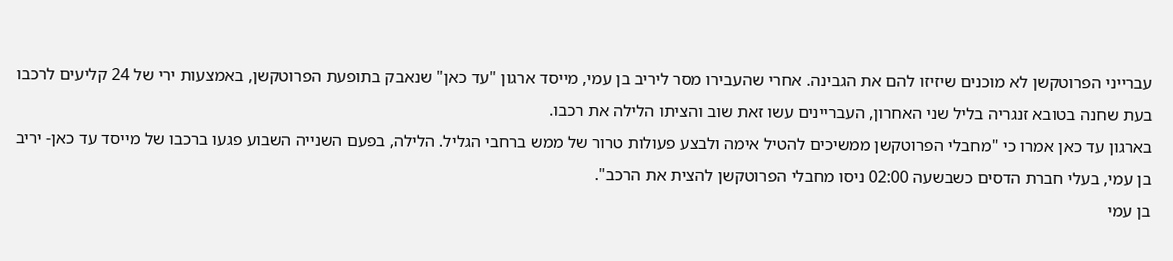עברייני הפרוטקשן לא מוכנים שיזיזו להם את הגבינה. אחרי שהעבירו מסר ליריב בן עמי, מייסד ארגון "עד כאן" שנאבק בתופעת הפרוטקשן, באמצעות ירי של 24 קליעים לרכבו בעת שחנה בטובא זנגריה בליל שני האחרון, העבריינים עשו זאת שוב והציתו הלילה את רכבו.
בארגון עד כאן אמרו כי "מחבלי הפרוטקשן ממשיכים להטיל אימה ולבצע פעולות טרור של ממש ברחבי הגליל. הלילה, בפעם השנייה השבוע פגעו ברכבו של מייסד עד כאן- יריב בן עמי, בעלי חברת הדסים כשבשעה 02:00 ניסו מחבלי הפרוטקשן להצית את הרכב".
בן עמי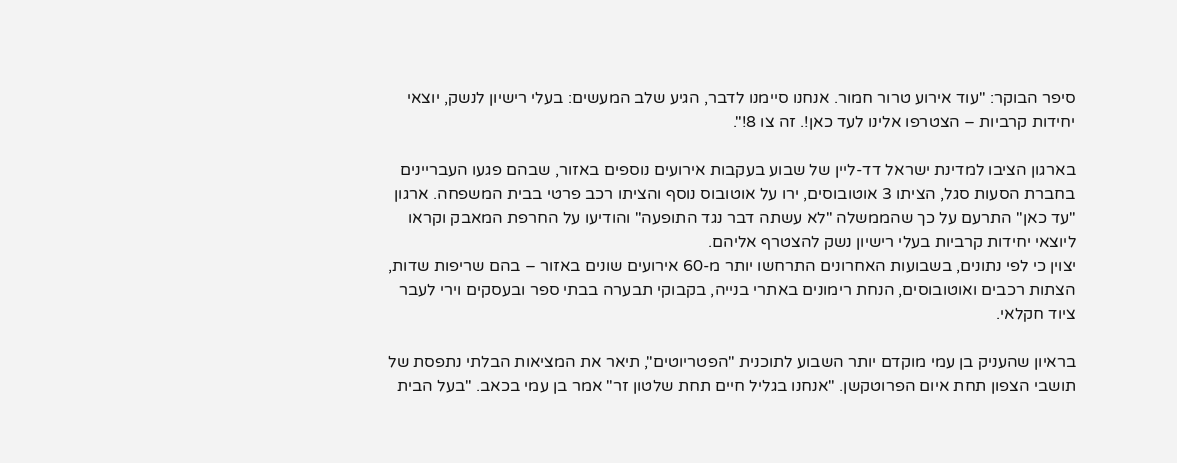סיפר הבוקר: "עוד אירוע טרור חמור. אנחנו סיימנו לדבר, הגיע שלב המעשים: בעלי רישיון לנשק, יוצאי יחידות קרביות – הצטרפו אלינו לעד כאן!. זה צו 8!".

בארגון הציבו למדינת ישראל דד-ליין של שבוע בעקבות אירועים נוספים באזור, שבהם פגעו העבריינים בחברת הסעות סגל, הציתו 3 אוטובוסים, ירו על אוטובוס נוסף והציתו רכב פרטי בבית המשפחה. ארגון "עד כאן" התרעם על כך שהממשלה "לא עשתה דבר נגד התופעה" והודיעו על החרפת המאבק וקראו ליוצאי יחידות קרביות בעלי רישיון נשק להצטרף אליהם.
יצוין כי לפי נתונים, בשבועות האחרונים התרחשו יותר מ-60 אירועים שונים באזור – בהם שריפות שדות, הצתות רכבים ואוטובוסים, הנחת רימונים באתרי בנייה, בקבוקי תבערה בבתי ספר ובעסקים וירי לעבר ציוד חקלאי.

בראיון שהעניק בן עמי מוקדם יותר השבוע לתוכנית "הפטריוטים", תיאר את המציאות הבלתי נתפסת של תושבי הצפון תחת איום הפרוטקשן. "אנחנו בגליל חיים תחת שלטון זר" אמר בן עמי בכאב. "בעל הבית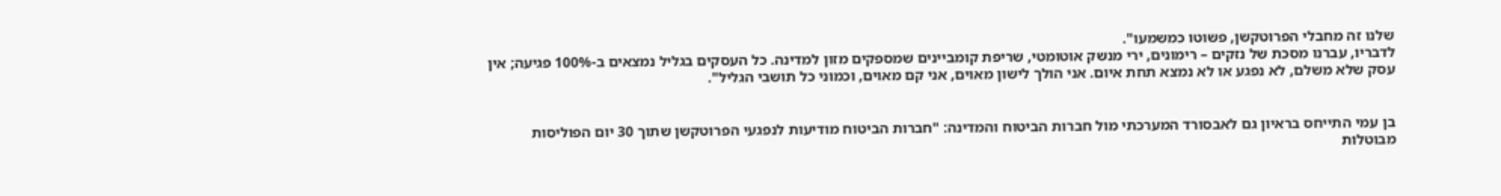שלנו זה מחבלי הפרוטקשן, פשוטו כמשמעו".
לדבריו, עברנו מסכת של נזקים – רימונים, ירי מנשק אוטומטי, שריפת קומביינים שמספקים מזון למדינה. כל העסקים בגליל נמצאים ב-100% פגיעה; אין עסק שלא משלם, לא נפגע או לא נמצא תחת איום. אני הולך לישון מאוים, אני קם מאוים, וכמוני כל תושבי הגליל".


בן עמי התייחס בראיון גם לאבסורד המערכתי מול חברות הביטוח והמדינה: "חברות הביטוח מודיעות לנפגעי הפרוטקשן שתוך 30 יום הפוליסות מבוטלות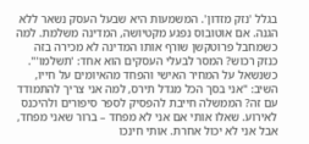בגלל 'נזק מזדון'. המשמעות היא שבעל העסק נשאר ללא הגנה. אם אוטובוס נפגע מקטיושה, המדינה משלמת. למה כשמחבל פרוטקשן שורף אותו המדינה לא מכירה בזה כנזק רכוש? המסר לבעלי העסקים הוא אחד: 'תשלמו'".
כשנשאל על המחיר האישי והפחד מהאיומים על חייו, השיב: "אני בסך הכל מגדל תירס, למה אני צריך להתמודד עם זה? הממשלה חייבת להפסיק לספר סיפורים ולהיכנס לאירוע. שאלו אותי אם אני לא מפחד – ברור שאני מפחד, אבל אני לא יכול אחרת. אותי חינכו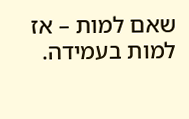שאם למות – אז למות בעמידה.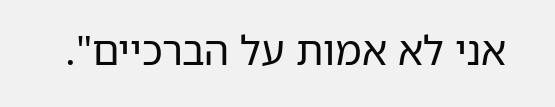אני לא אמות על הברכיים".